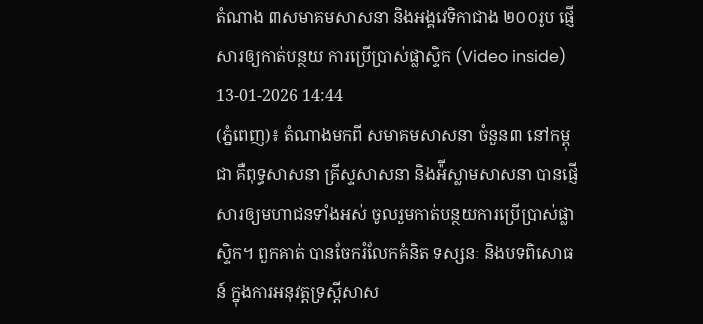តំណាង ៣សមាគមសាសនា និងអង្គវេទិកាជាង ២០០រូប ផ្ញើសារឲ្យកាត់បន្ថយ ការប្រើប្រាស់ផ្លាស្ទិក (Video inside)
13-01-2026 14:44
(ភ្នំពេញ)៖ តំណាងមកពី សមាគមសាសនា ចំនួន៣ នៅកម្ពុជា គឺពុទ្ធសាសនា គ្រីស្ទសាសនា និងអ៉ីស្លាមសាសនា បានផ្ញើសារឲ្យមហាជនទាំងអស់ ចូលរួមកាត់បន្ថយការប្រើប្រាស់ផ្លាស្ទិក។ ពួកគាត់ បានចែករំលែកគំនិត ទស្សនៈ និងបទពិសោធន៍ ក្នុងការអនុវត្តទ្រស្តីសាស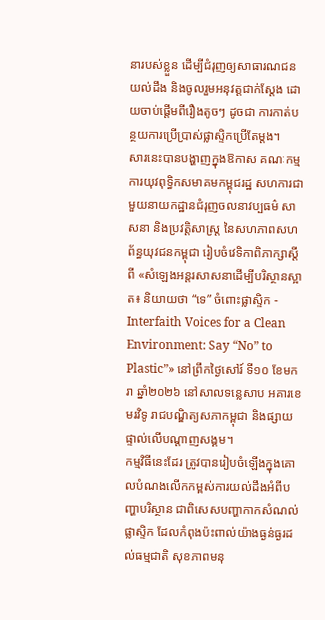នារបស់ខ្លួន ដើម្បីជំរុញឲ្យសាធារណជនយល់ដឹង និងចូលរួមអនុវត្តជាក់ស្តែង ដោយចាប់ផ្តើមពីរឿងតូចៗ ដូចជា ការកាត់បន្ថយការប្រើប្រាស់ផ្លាស្ទិកប្រើតែម្តង។
សារនេះបានបង្ហាញក្នុងឱកាស គណៈកម្មការយុវពុទ្ធិកសមាគមកម្ពុជរដ្ឋ សហការជាមួយនាយកដ្ឋានជំរុញចលនាវប្បធម៌ សាសនា និងប្រវត្តិសាស្ត្រ នៃសហភាពសហព័ន្ធយុវជនកម្ពុជា រៀបចំវេទិកាពិភាក្សាស្តីពី «សំឡេងអន្តរសាសនាដើម្បីបរិស្ថានស្អាត៖ និយាយថា “ទេ” ចំពោះផ្លាស្ទិក - Interfaith Voices for a Clean Environment: Say “No” to Plastic”» នៅព្រឹកថ្ងៃសៅរ៍ ទី១០ ខែមករា ឆ្នាំ២០២៦ នៅសាលទន្លេសាប អគារខេមរវិទូ រាជបណ្ឌិត្យសភាកម្ពុជា និងផ្សាយផ្ទាល់លើបណ្តាញសង្គម។
កម្មវិធីនេះដែរ ត្រូវបានរៀបចំឡើងក្នុងគោលបំណងលើកកម្ពស់ការយល់ដឹងអំពីបញ្ហាបរិស្ថាន ជាពិសេសបញ្ហាកាកសំណល់ផ្លាស្ទិក ដែលកំពុងប៉ះពាល់យ៉ាងធ្ងន់ធ្ងរដល់ធម្មជាតិ សុខភាពមនុ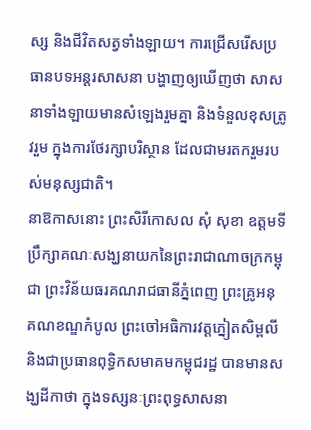ស្ស និងជីវិតសត្វទាំងឡាយ។ ការជ្រើសរើសប្រធានបទអន្តរសាសនា បង្ហាញឲ្យឃើញថា សាសនាទាំងឡាយមានសំឡេងរួមគ្នា និងទំនួលខុសត្រូវរួម ក្នុងការថែរក្សាបរិស្ថាន ដែលជាមរតករួមរបស់មនុស្សជាតិ។
នាឱកាសនោះ ព្រះសិរីកោសល សុំ សុខា ឧត្តមទីប្រឹក្សាគណៈសង្ឃនាយកនៃព្រះរាជាណាចក្រកម្ពុជា ព្រះវិន័យធរគណរាជធានីភ្នំពេញ ព្រះគ្រូអនុគណខណ្ឌកំបូល ព្រះចៅអធិការវត្តភ្នៀតសិម្ពលី និងជាប្រធានពុទ្ធិកសមាគមកម្ពុជរដ្ឋ បានមានសង្ឃដីកាថា ក្នុងទស្សនៈព្រះពុទ្ធសាសនា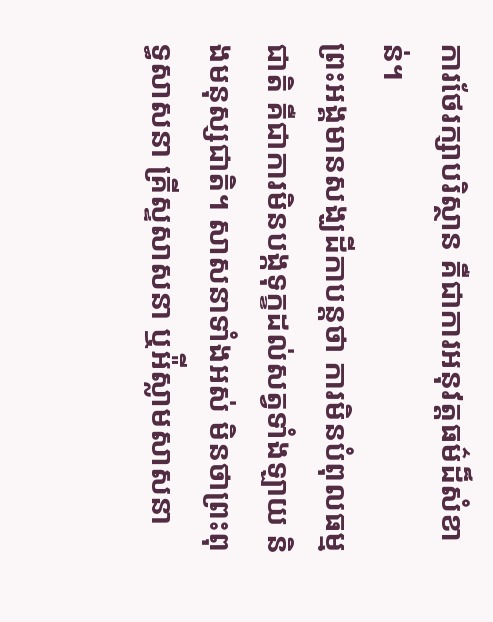ការថែរក្សាបរិស្ថាន គឺជាការអនុវត្តធម៌ដ៏សំខាន់។
ព្រះអង្គមានសង្ឃដីកាបន្តថា ការមិនបំពុលធម្មជាតិ គឺជាការមិនបង្កទុក្ខដល់សត្វទាំងឡាយ និងមនុស្សជាតិ។ សាសនាទាំងអស់ មិនថាព្រះពុទ្ធសាសនា គ្រីស្ទសាសនា ឬអ៉ីស្លាមសាសនា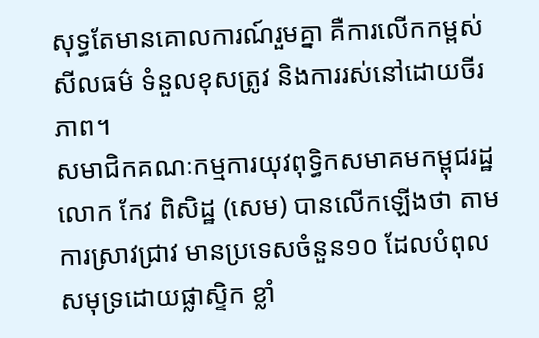សុទ្ធតែមានគោលការណ៍រួមគ្នា គឺការលើកកម្ពស់សីលធម៌ ទំនួលខុសត្រូវ និងការរស់នៅដោយចីរភាព។
សមាជិកគណៈកម្មការយុវពុទ្ធិកសមាគមកម្ពុជរដ្ឋ លោក កែវ ពិសិដ្ឋ (សេម) បានលើកឡើងថា តាមការស្រាវជ្រាវ មានប្រទេសចំនួន១០ ដែលបំពុលសមុទ្រដោយផ្លាស្ទិក ខ្លាំ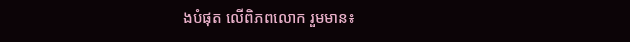ងបំផុត លើពិភពលោក រួមមាន៖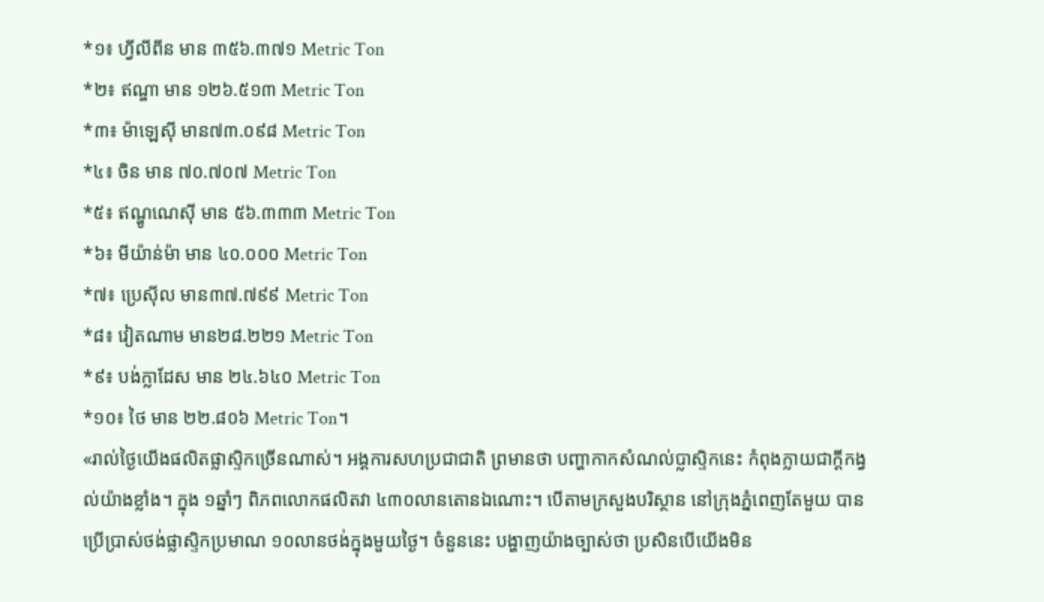*១៖ ហ្វីលីពីន មាន ៣៥៦.៣៧១ Metric Ton
*២៖ ឥណ្ឌា មាន ១២៦.៥១៣ Metric Ton
*៣៖ ម៉ាឡេស៊ី មាន៧៣.០៩៨ Metric Ton
*៤៖ ចិន មាន ៧០.៧០៧ Metric Ton
*៥៖ ឥណ្ឌូណេស៊ី មាន ៥៦.៣៣៣ Metric Ton
*៦៖ មីយ៉ាន់ម៉ា មាន ៤០.០០០ Metric Ton
*៧៖ ប្រេស៊ីល មាន៣៧.៧៩៩ Metric Ton
*៨៖ វៀតណាម មាន២៨.២២១ Metric Ton
*៩៖ បង់ក្លាដែស មាន ២៤.៦៤០ Metric Ton
*១០៖ ថៃ មាន ២២.៨០៦ Metric Ton។
«រាល់ថ្ងៃយើងផលិតផ្លាស្ទិកច្រើនណាស់។ អង្គការសហប្រជាជាតិ ព្រមានថា បញ្ហាកាកសំណល់ប្លាស្ទិកនេះ កំពុងក្លាយជាក្តីកង្វល់យ៉ាងខ្លាំង។ ក្នុង ១ឆ្នាំៗ ពិភពលោកផលិតវា ៤៣០លានតោនឯណោះ។ បើតាមក្រសួងបរិស្ថាន នៅក្រុងភ្នំពេញតែមួយ បានប្រើប្រាស់ថង់ផ្លាស្ទិកប្រមាណ ១០លានថង់ក្នុងមួយថ្ងៃ។ ចំនួននេះ បង្ហាញយ៉ាងច្បាស់ថា ប្រសិនបើយើងមិន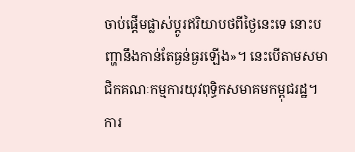ចាប់ផ្តើមផ្លាស់ប្តូរឥរិយាបថពីថ្ងៃនេះទេ នោះបញ្ហានឹងកាន់តែធ្ងន់ធ្ងរឡើង»។ នេះបើតាមសមាជិកគណៈកម្មការយុវពុទ្ធិកសមាគមកម្ពុជរដ្ឋ។
ការ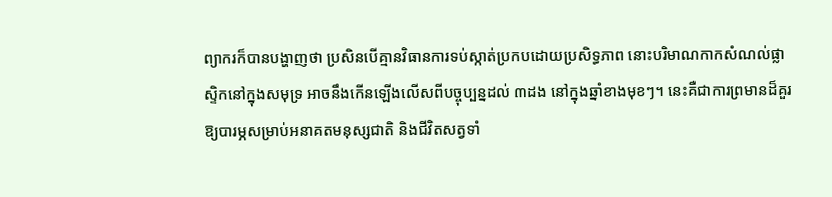ព្យាករក៏បានបង្ហាញថា ប្រសិនបើគ្មានវិធានការទប់ស្កាត់ប្រកបដោយប្រសិទ្ធភាព នោះបរិមាណកាកសំណល់ផ្លាស្ទិកនៅក្នុងសមុទ្រ អាចនឹងកើនឡើងលើសពីបច្ចុប្បន្នដល់ ៣ដង នៅក្នុងឆ្នាំខាងមុខៗ។ នេះគឺជាការព្រមានដ៏គួរឱ្យបារម្ភសម្រាប់អនាគតមនុស្សជាតិ និងជីវិតសត្វទាំ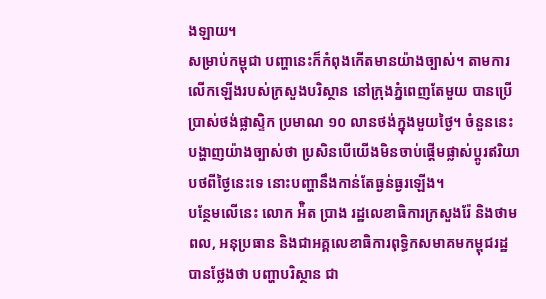ងឡាយ។
សម្រាប់កម្ពុជា បញ្ហានេះក៏កំពុងកើតមានយ៉ាងច្បាស់។ តាមការលើកឡើងរបស់ក្រសួងបរិស្ថាន នៅក្រុងភ្នំពេញតែមួយ បានប្រើប្រាស់ថង់ផ្លាស្ទិក ប្រមាណ ១០ លានថង់ក្នុងមួយថ្ងៃ។ ចំនួននេះ បង្ហាញយ៉ាងច្បាស់ថា ប្រសិនបើយើងមិនចាប់ផ្តើមផ្លាស់ប្តូរឥរិយាបថពីថ្ងៃនេះទេ នោះបញ្ហានឹងកាន់តែធ្ងន់ធ្ងរឡើង។
បន្ថែមលើនេះ លោក អ៉ិត ប្រាង រដ្ឋលេខាធិការក្រសួងរ៉ែ និងថាមពល, អនុប្រធាន និងជាអគ្គលេខាធិការពុទ្ធិកសមាគមកម្ពុជរដ្ឋ បានថ្លែងថា បញ្ហាបរិស្ថាន ជា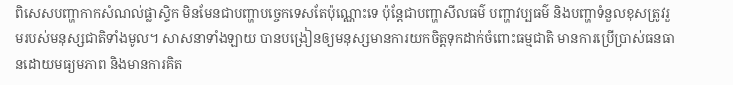ពិសេសបញ្ហាកាកសំណល់ផ្លាស្ទិក មិនមែនជាបញ្ហាបច្ចេកទេសតែប៉ុណ្ណោះទេ ប៉ុន្តែជាបញ្ហាសីលធម៌ បញ្ហាវប្បធម៌ និងបញ្ហាទំនួលខុសត្រូវរួមរបស់មនុស្សជាតិទាំងមូល។ សាសនាទាំងឡាយ បានបង្រៀនឲ្យមនុស្សមានការយកចិត្តទុកដាក់ចំពោះធម្មជាតិ មានការប្រើប្រាស់ធនធានដោយមធ្យមភាព និងមានការគិត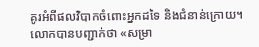គូរអំពីផលវិបាកចំពោះអ្នកដទៃ និងជំនាន់ក្រោយ។
លោកបានបញ្ជាក់ថា «សម្រា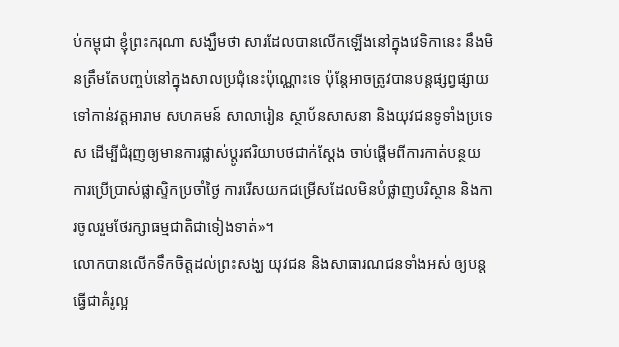ប់កម្ពុជា ខ្ញុំព្រះករុណា សង្ឃឹមថា សារដែលបានលើកឡើងនៅក្នុងវេទិកានេះ នឹងមិនត្រឹមតែបញ្ចប់នៅក្នុងសាលប្រជុំនេះប៉ុណ្ណោះទេ ប៉ុន្តែអាចត្រូវបានបន្តផ្សព្វផ្សាយទៅកាន់វត្តអារាម សហគមន៍ សាលារៀន ស្ថាប័នសាសនា និងយុវជនទូទាំងប្រទេស ដើម្បីជំរុញឲ្យមានការផ្លាស់ប្តូរឥរិយាបថជាក់ស្តែង ចាប់ផ្តើមពីការកាត់បន្ថយការប្រើប្រាស់ផ្លាស្ទិកប្រចាំថ្ងៃ ការរើសយកជម្រើសដែលមិនបំផ្លាញបរិស្ថាន និងការចូលរួមថែរក្សាធម្មជាតិជាទៀងទាត់»។
លោកបានលើកទឹកចិត្តដល់ព្រះសង្ឃ យុវជន និងសាធារណជនទាំងអស់ ឲ្យបន្តធ្វើជាគំរូល្អ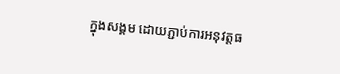ក្នុងសង្គម ដោយភ្ជាប់ការអនុវត្តធ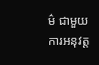ម៌ ជាមួយការអនុវត្ត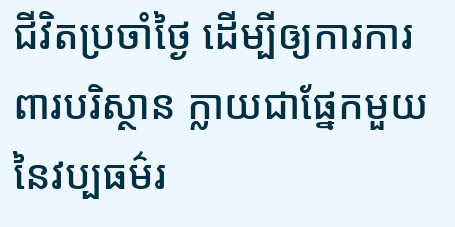ជីវិតប្រចាំថ្ងៃ ដើម្បីឲ្យការការពារបរិស្ថាន ក្លាយជាផ្នែកមួយនៃវប្បធម៌រ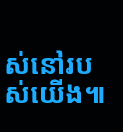ស់នៅរបស់យើង៕